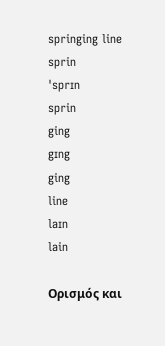springing line
sprin
ˈsprɪn
sprin
ging
gɪng
ging
line
laɪn
lain

Ορισμός και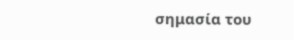σημασία του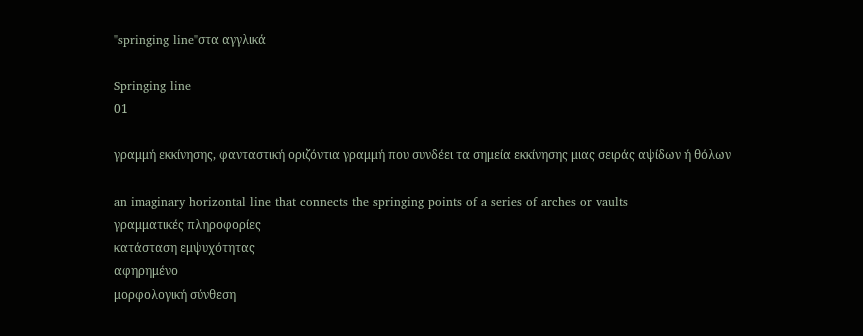"springing line"στα αγγλικά

Springing line
01

γραμμή εκκίνησης, φανταστική οριζόντια γραμμή που συνδέει τα σημεία εκκίνησης μιας σειράς αψίδων ή θόλων

an imaginary horizontal line that connects the springing points of a series of arches or vaults
γραμματικές πληροφορίες
κατάσταση εμψυχότητας
αφηρημένο
μορφολογική σύνθεση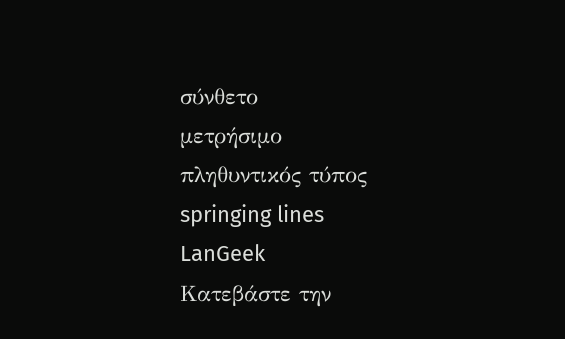σύνθετο
μετρήσιμο
πληθυντικός τύπος
springing lines
LanGeek
Κατεβάστε την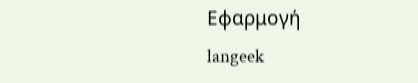Εφαρμογή
langeek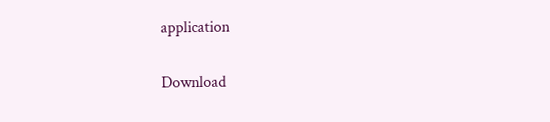application

Download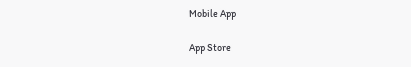Mobile App

App Store